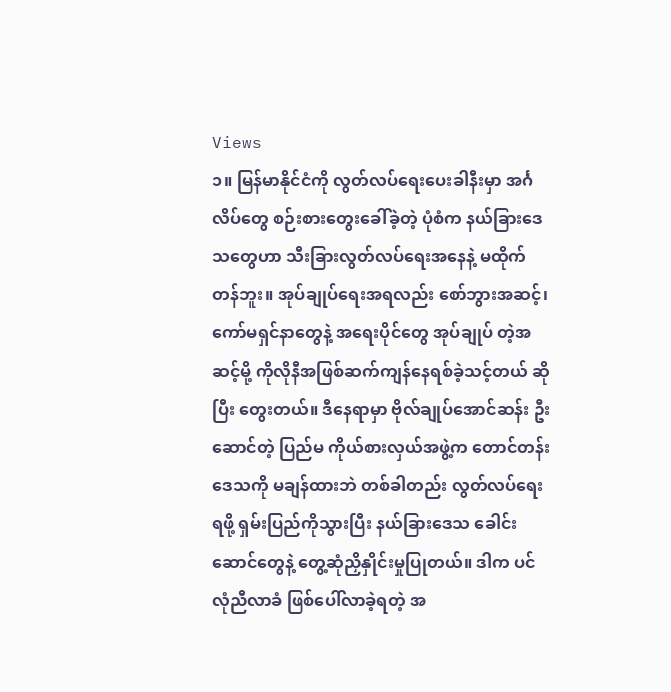Views
၁။ မြန်မာနိုင်ငံကို လွတ်လပ်ရေးပေးခါနီးမှာ အင်္ဂလိပ်တွေ စဉ်းစားတွေးခေါ်ခဲ့တဲ့ ပုံစံက နယ်ခြားဒေသတွေဟာ သီးခြားလွတ်လပ်ရေးအနေနဲ့ မထိုက်တန်ဘူး။ အုပ်ချုပ်ရေးအရလည်း စော်ဘွားအဆင့်၊ ကော်မရှင်နာတွေနဲ့ အရေးပိုင်တွေ အုပ်ချုပ် တဲ့အဆင့်မို့ ကိုလိုနီအဖြစ်ဆက်ကျန်နေရစ်ခဲ့သင့်တယ် ဆိုပြီး တွေးတယ်။ ဒီနေရာမှာ ဗိုလ်ချုပ်အောင်ဆန်း ဦးဆောင်တဲ့ ပြည်မ ကိုယ်စားလှယ်အဖွဲ့က တောင်တန်းဒေသကို မချန်ထားဘဲ တစ်ခါတည်း လွတ်လပ်ရေးရဖို့ ရှမ်းပြည်ကိုသွားပြီး နယ်ခြားဒေသ ခေါင်းဆောင်တွေနဲ့ တွေ့ဆုံညှိနှိုင်းမှုပြုတယ်။ ဒါက ပင်လုံညီလာခံ ဖြစ်ပေါ်လာခဲ့ရတဲ့ အ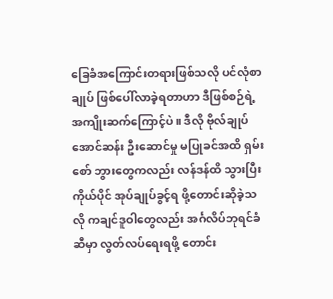ခြေခံအကြောင်းတရားဖြစ်သလို ပင်လုံစာချုပ် ဖြစ်ပေါ်လာခဲ့ရတာဟာ ဒီဖြစ်စဉ်ရဲ့ အကျိုးဆက်ကြောင့်ပဲ။ ဒီလို ဗိုလ်ချုပ်အောင်ဆန်း ဦးဆောင်မှု မပြုခင်အထိ ရှမ်းစော် ဘွားတွေကလည်း လန်ဒန်ထိ သွားပြီး ကိုယ်ပိုင် အုပ်ချုပ်ခွင့်ရ ဖို့တောင်းဆိုခဲ့သလို ကချင်ဒူဝါတွေလည်း အင်္ဂလိပ်ဘုရင်ခံဆီမှာ လွတ်လပ်ရေးရဖို့ တောင်း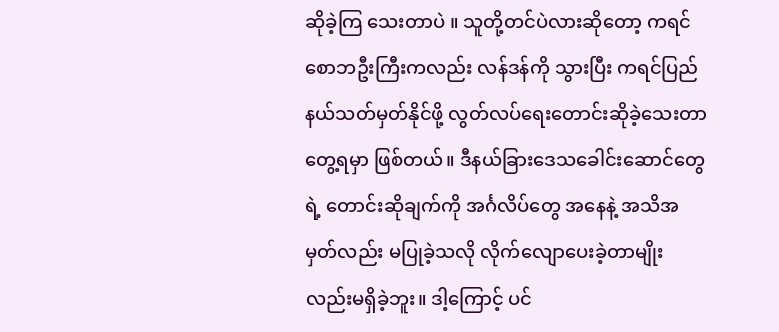ဆိုခဲ့ကြ သေးတာပဲ ။ သူတို့တင်ပဲလားဆိုတော့ ကရင် စောဘဦးကြီးကလည်း လန်ဒန်ကို သွားပြီး ကရင်ပြည်နယ်သတ်မှတ်နိုင်ဖို့ လွတ်လပ်ရေးတောင်းဆိုခဲ့သေးတာ တွေ့ရမှာ ဖြစ်တယ်။ ဒီနယ်ခြားဒေသခေါင်းဆောင်တွေရဲ့ တောင်းဆိုချက်ကို အင်္ဂလိပ်တွေ အနေနဲ့ အသိအမှတ်လည်း မပြုခဲ့သလို လိုက်လျောပေးခဲ့တာမျိုး လည်းမရှိခဲ့ဘူး။ ဒါ့ကြောင့် ပင်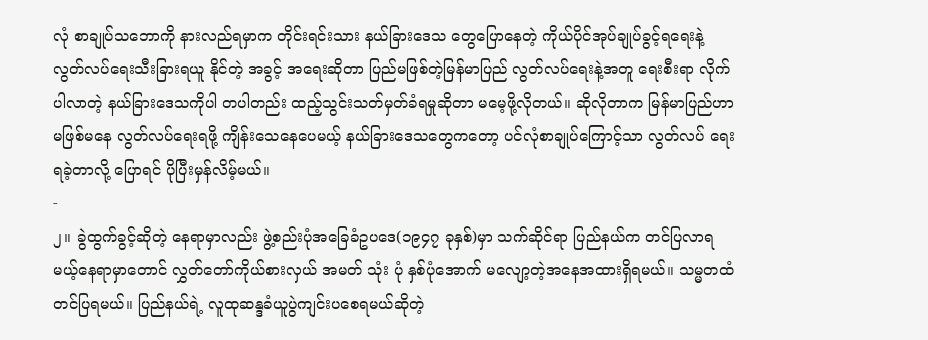လုံ စာချုပ်သဘောကို နားလည်ရမှာက တိုင်းရင်းသား နယ်ခြားဒေသ တွေပြောနေတဲ့ ကိုယ်ပိုင်အုပ်ချုပ်ခွင့်ရရေးနဲ့ လွတ်လပ်ရေးသီးခြားရယူ နိုင်တဲ့ အခွင့် အရေးဆိုတာ ပြည်မဖြစ်တဲ့မြန်မာပြည် လွတ်လပ်ရေးနဲ့အတူ ရေးစီးရာ လိုက်ပါလာတဲ့ နယ်ခြားဒေသကိုပါ တပါတည်း ထည့်သွင်းသတ်မှတ်ခံရမှုဆိုတာ မမေ့ဖို့လိုတယ်။ ဆိုလိုတာက မြန်မာပြည်ဟာ မဖြစ်မနေ လွတ်လပ်ရေးရဖို့ ကျိန်းသေနေပေမယ့် နယ်ခြားဒေသတွေကတော့ ပင်လုံစာချုပ်ကြောင့်သာ လွတ်လပ် ရေးရခဲ့တာလို့ ပြောရင် ပိုပြီးမှန်လိမ့်မယ်။
-
၂။ ခွဲထွက်ခွင့်ဆိုတဲ့ နေရာမှာလည်း ဖွဲ့စည်းပုံအခြေခံဥပဒေ(၁၉၄၇ ခုနှစ်)မှာ သက်ဆိုင်ရာ ပြည်နယ်က တင်ပြလာရမယ့်နေရာမှာတောင် လွှတ်တော်ကိုယ်စားလှယ် အမတ် သုံး ပုံ နှစ်ပုံအောက် မလျော့တဲ့အနေအထားရှိရမယ်။ သမ္မတထံ တင်ပြရမယ်။ ပြည်နယ်ရဲ့ လူထုဆန္ဒခံယူပွဲကျင်းပစေရမယ်ဆိုတဲ့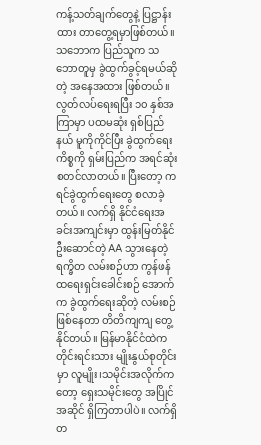ကန့်သတ်ချက်တွေနဲ့ ပြဋ္ဌာန်းထား တာတွေ့ရမှာဖြစ်တယ်။ သဘောက ပြည်သူက သဘောတူမှ ခွဲထွက်ခွင့်ရမယ်ဆိုတဲ့ အနေအထား ဖြစ်တယ်။ လွတ်လပ်ရေးရပြီး ၁၀ နှစ်အကြာမှာ ပထမဆုံး ရှစ်ပြည်နယ် မူကိုကိုင်ပြီး ခွဲထွက်ရေးကိစ္စကို ရှမ်းပြည်က အရင်ဆုံးစတင်လာတယ်။ ပြီးတော့ ကရင်ခွဲထွက်ရေးတွေ စလာခဲ့တယ်။ လက်ရှိ နိုင်ငံရေးအခင်းအကျင်းမှာ ထွန်းမြတ်နိုင် ဦးဆောင်တဲ့ AA သွားနေတဲ့ ရက္ခိတ လမ်းစဉ်ဟာ ကွန်ဖန်ထရေးရှင်းခေါင်းစဉ် အောက်က ခွဲထွက်ရေးဆိုတဲ့ လမ်းစဉ်ဖြစ်နေတာ တိတိကျကျ တွေ့နိုင်တယ်။ မြန်မာနိုင်ငံထဲက တိုင်းရင်းသား မျိုးနွယ်စုတိုင်းမှာ လူမျိုး၊သမိုင်းအလိုက်ကတော့ ရှေးသမိုင်းတွေ အပြိုင်အဆိုင် ရှိကြတာပါပဲ။ လက်ရှိ တ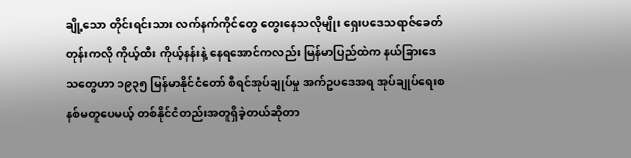ချို့သော တိုင်းရင်းသား လက်နက်ကိုင်တွေ တွေးနေသလိုမျိုး ရှေးပဒေသရာဇ်ခေတ် တုန်းကလို ကိုယ့်ထီး ကိုယ့်နန်းနဲ့ နေရအောင်ကလည်း မြန်မာပြည်ထဲက နယ်ခြားဒေသတွေဟာ ၁၉၃၅ မြန်မာနိုင်ငံတော် စီရင်အုပ်ချုပ်မှု အက်ဥပဒေအရ အုပ်ချုပ်ရေးစနစ်မတူပေမယ့် တစ်နိုင်ငံတည်းအတူရှိခဲ့တယ်ဆိုတာ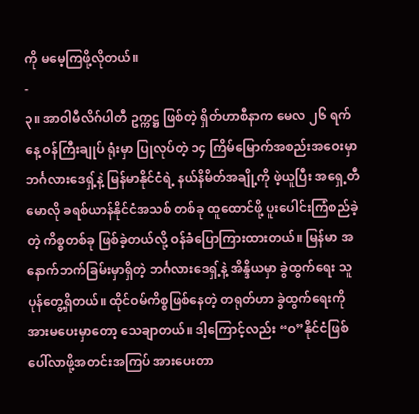ကို မမေ့ကြဖို့လိုတယ်။
-
၃။ အာဝါမီလိဂ်ပါတီ ဥက္ကဋ္ဌ ဖြစ်တဲ့ ရှိတ်ဟာစီနာက မေလ ၂၆ ရက်နေ့ ဝန်ကြီးချုပ် ရုံးမှာ ပြုလုပ်တဲ့ ၁၄ ကြိမ်မြောက်အစည်းအဝေးမှာ ဘင်္ဂလားဒေရှ့်နဲ့ မြန်မာနိုင်ငံရဲ့ နယ်နိမိတ်အချို့ကို ဖဲ့ယူပြီး အရှေ့တီမောလို ခရစ်ယာန်နိုင်ငံအသစ် တစ်ခု ထူထောင်ဖို့ ပူးပေါင်းကြံစည်ခဲ့တဲ့ ကိစ္စတစ်ခု ဖြစ်ခဲ့တယ်လို့ ဝန်ခံပြောကြားထားတယ်။ မြန်မာ အနောက်ဘက်ခြမ်းမှာရှိတဲ့ ဘင်္ဂလားဒေရှ့်နဲ့ အိန္ဒိယမှာ ခွဲထွက်ရေး သူပုန်တွေ့ရှိတယ်။ ထိုင်ဝမ်ကိစ္စဖြစ်နေတဲ့ တရုတ်ဟာ ခွဲထွက်ရေးကို အားမပေးမှာတော့ သေချာတယ်။ ဒါ့ကြောင့်လည်း “ဝ”နိုင်ငံဖြစ်ပေါ်လာဖို့အတင်းအကြပ် အားပေးတာ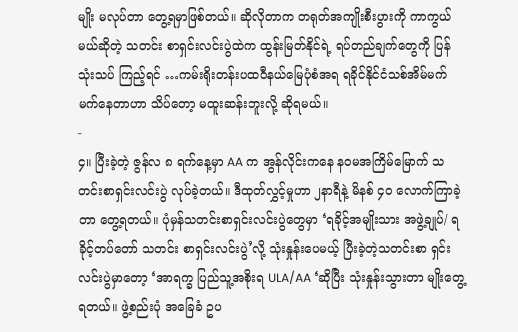မျိုး မလုပ်တာ တွေ့ရမှာဖြစ်တယ်။ ဆိုလိုတာက တရုတ်အကျိုးစီးပွားကို ကာကွယ်မယ်ဆိုတဲ့ သတင်း စာရှင်းလင်းပွဲထဲက ထွန်းမြတ်နိုင်ရဲ့ ရပ်တည်ချက်တွေကို ပြန်သုံးသပ် ကြည့်ရင် …ကမ်းရိုးတန်းပထဝီနယ်မြေပုံစံအရ ရခိုင်နိုင်ငံသစ်အိမ်မက် မက်နေတာဟာ သိပ်တော့ မထူးဆန်းဘူးလို့ ဆိုရမယ်။
-
၄။ ပြီးခဲ့တဲ့ ဇွန်လ ၈ ရက်နေ့မှာ AA က အွန်လိုင်းကနေ နဝမအကြိမ်မြောက် သတင်းစာရှင်းလင်းပွဲ လုပ်ခဲ့တယ်။ ဒီထုတ်လွှင့်မှုဟာ ၂နာရီနဲ့ မိနစ် ၄၀ လောက်ကြာခဲ့တာ တွေ့ရတယ်။ ပုံမှန်သတင်းစာရှင်းလင်းပွဲတွေမှာ ‘ရခိုင့်အမျိုးသား အဖွဲ့ချုပ်/ ရခိုင့်တပ်တော် သတင်း စာရှင်းလင်းပွဲ’လို့ သုံးနှုန်းပေမယ့် ပြီးခဲ့တဲ့သတင်းစာ ရှင်းလင်းပွဲမှာတော့ ‘အာရက္ခ ပြည်သူ့အစိုးရ ULA/AA ‘ဆိုပြီး သုံးနှုန်းသွားတာ မျိုးတွေ့ရတယ်။ ဖွဲ့စည်းပုံ အခြေခံ ဥပ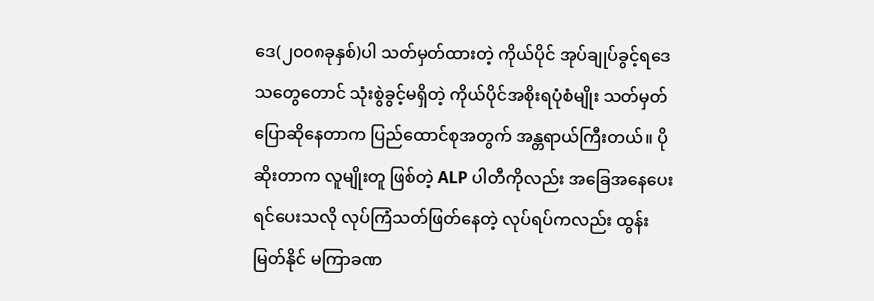ဒေ(၂၀၀၈ခုနှစ်)ပါ သတ်မှတ်ထားတဲ့ ကိုယ်ပိုင် အုပ်ချုပ်ခွင့်ရဒေသတွေတောင် သုံးစွဲခွင့်မရှိတဲ့ ကိုယ်ပိုင်အစိုးရပုံစံမျိုး သတ်မှတ် ပြောဆိုနေတာက ပြည်ထောင်စုအတွက် အန္တရာယ်ကြီးတယ်။ ပိုဆိုးတာက လူမျိုးတူ ဖြစ်တဲ့ ALP ပါတီကိုလည်း အခြေအနေပေးရင်ပေးသလို လုပ်ကြံသတ်ဖြတ်နေတဲ့ လုပ်ရပ်ကလည်း ထွန်းမြတ်နိုင် မကြာခဏ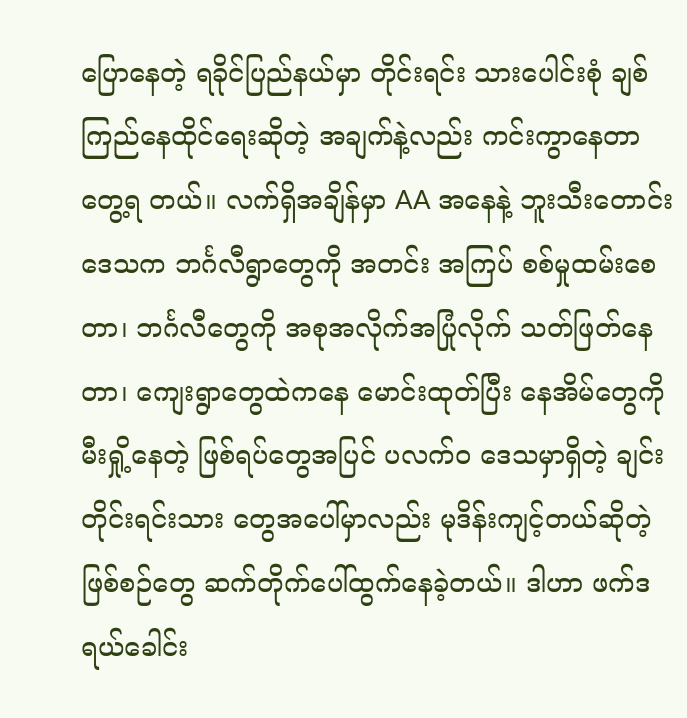ပြောနေတဲ့ ရခိုင်ပြည်နယ်မှာ တိုင်းရင်း သားပေါင်းစုံ ချစ်ကြည်နေထိုင်ရေးဆိုတဲ့ အချက်နဲ့လည်း ကင်းကွာနေတာ တွေ့ရ တယ်။ လက်ရှိအချိန်မှာ AA အနေနဲ့ ဘူးသီးတောင်းဒေသက ဘင်္ဂလီရွာတွေကို အတင်း အကြပ် စစ်မှုထမ်းစေတာ၊ ဘင်္ဂလီတွေကို အစုအလိုက်အပြုံလိုက် သတ်ဖြတ်နေတာ၊ ကျေးရွာတွေထဲကနေ မောင်းထုတ်ပြီး နေအိမ်တွေကို မီးရှို့နေတဲ့ ဖြစ်ရပ်တွေအပြင် ပလက်ဝ ဒေသမှာရှိတဲ့ ချင်းတိုင်းရင်းသား တွေအပေါ်မှာလည်း မုဒိန်းကျင့်တယ်ဆိုတဲ့ ဖြစ်စဉ်တွေ ဆက်တိုက်ပေါ်ထွက်နေခဲ့တယ်။ ဒါဟာ ဖက်ဒရယ်ခေါင်း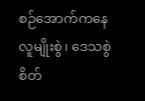စဉ်အောက်ကနေ လူမျိုးစွဲ၊ ဒေသစွဲ စိတ်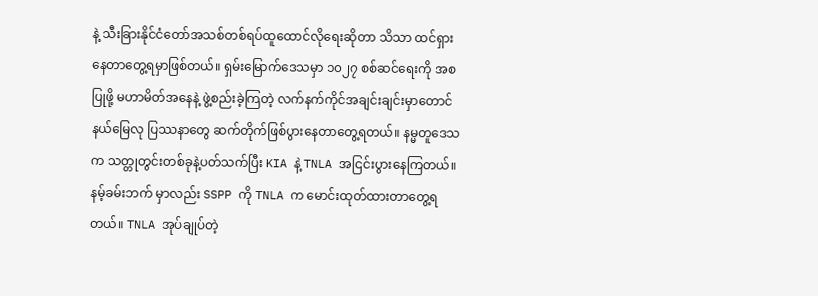နဲ့ သီးခြားနိုင်ငံတော်အသစ်တစ်ရပ်ထူထောင်လိုရေးဆိုတာ သိသာ ထင်ရှားနေတာတွေ့ရမှာဖြစ်တယ်။ ရှမ်းမြောက်ဒေသမှာ ၁၀၂၇ စစ်ဆင်ရေးကို အစပြုဖို့ မဟာမိတ်အနေနဲ့ ဖွဲ့စည်းခဲ့ကြတဲ့ လက်နက်ကိုင်အချင်းချင်းမှာတောင် နယ်မြေလု ပြဿနာတွေ ဆက်တိုက်ဖြစ်ပွားနေတာတွေ့ရတယ်။ နမ္မတူဒေသက သတ္တုတွင်းတစ်ခုနဲ့ပတ်သက်ပြီး KIA နဲ့ TNLA အငြင်းပွားနေကြတယ်။ နမ့်ခမ်းဘက် မှာလည်း SSPP ကို TNLA က မောင်းထုတ်ထားတာတွေ့ရတယ်။ TNLA အုပ်ချုပ်တဲ့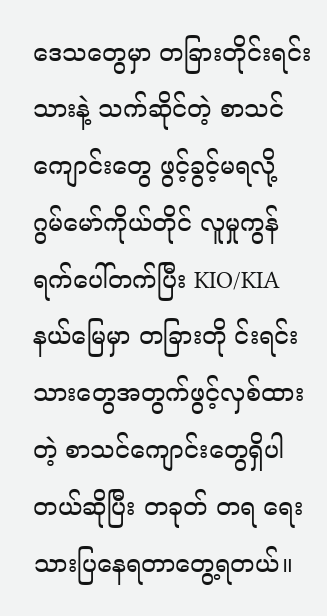ဒေသတွေမှာ တခြားတိုင်းရင်းသားနဲ့ သက်ဆိုင်တဲ့ စာသင်ကျောင်းတွေ ဖွင့်ခွင့်မရလို့ ဂွမ်မော်ကိုယ်တိုင် လူမှုကွန်ရက်ပေါ်တက်ပြီး KIO/KIA နယ်မြေမှာ တခြားတို င်းရင်းသားတွေအတွက်ဖွင့်လှစ်ထားတဲ့ စာသင်ကျောင်းတွေရှိပါတယ်ဆိုပြီး တခုတ် တရ ရေးသားပြနေရတာတွေ့ရတယ်။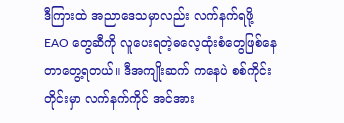ဒီကြားထဲ အညာဒေသမှာလည်း လက်နက်ရဖို့ EAO တွေဆီကို လူပေးရတဲ့ဓလေ့ထုံးစံတွေဖြစ်နေတာတွေ့ရတယ်။ ဒီအကျိုးဆက် ကနေပဲ စစ်ကိုင်းတိုင်းမှာ လက်နက်ကိုင် အင်အား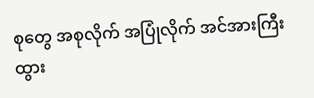စုတွေ အစုလိုက် အပြုံလိုက် အင်အားကြီးထွား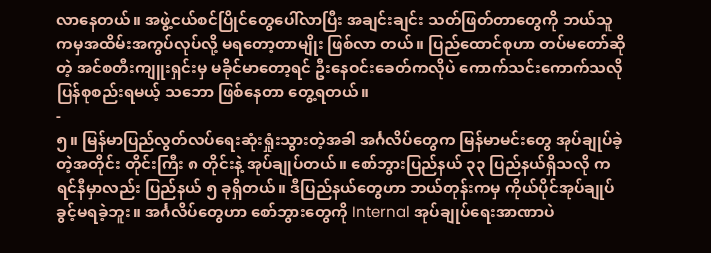လာနေတယ်။ အဖွဲ့ငယ်စင်ပြိုင်တွေပေါ်လာပြီး အချင်းချင်း သတ်ဖြတ်တာတွေကို ဘယ်သူကမှအထိမ်းအကွပ်လုပ်လို့ မရတော့တာမျိုး ဖြစ်လာ တယ်။ ပြည်ထောင်စုဟာ တပ်မတော်ဆိုတဲ့ အင်စတီးကျူးရှင်းမှ မခိုင်မာတော့ရင် ဦးနေဝင်းခေတ်ကလိုပဲ ကောက်သင်းကောက်သလို ပြန်စုစည်းရမယ့် သဘော ဖြစ်နေတာ တွေ့ရတယ်။
-
၅။ မြန်မာပြည်လွတ်လပ်ရေးဆုံးရှုံးသွားတဲ့အခါ အင်္ဂလိပ်တွေက မြန်မာမင်းတွေ အုပ်ချုပ်ခဲ့တဲ့အတိုင်း တိုင်းကြီး ၈ တိုင်းနဲ့ အုပ်ချုပ်တယ်။ စော်ဘွားပြည်နယ် ၃၃ ပြည်နယ်ရှိသလို ကရင်နီမှာလည်း ပြည်နယ် ၅ ခုရှိတယ်။ ဒီပြည်နယ်တွေဟာ ဘယ်တုန်းကမှ ကိုယ်ပိုင်အုပ်ချုပ်ခွင့်မရခဲ့ဘူး။ အင်္ဂလိပ်တွေဟာ စော်ဘွားတွေကို Internal အုပ်ချုပ်ရေးအာဏာပဲ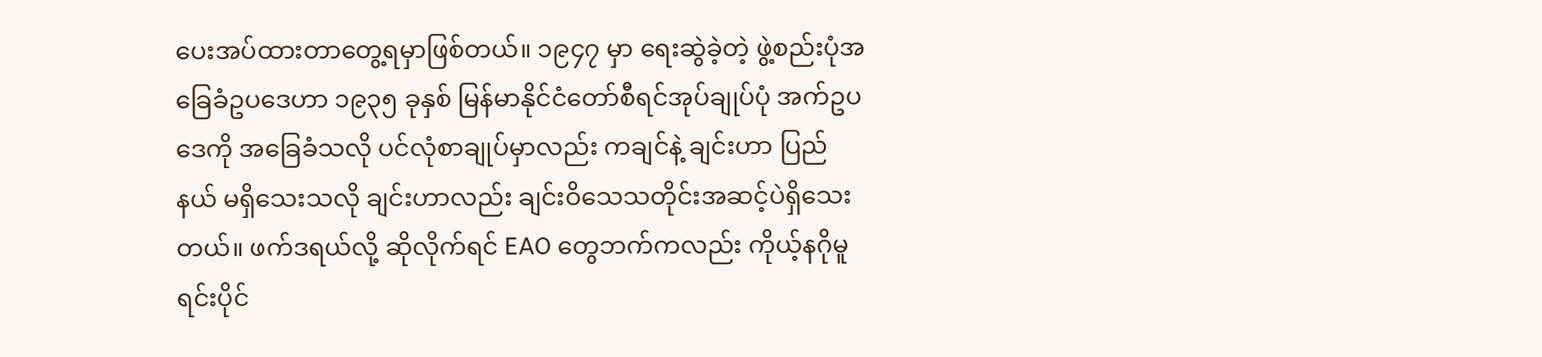ပေးအပ်ထားတာတွေ့ရမှာဖြစ်တယ်။ ၁၉၄၇ မှာ ရေးဆွဲခဲ့တဲ့ ဖွဲ့စည်းပုံအခြေခံဥပဒေဟာ ၁၉၃၅ ခုနှစ် မြန်မာနိုင်ငံတော်စီရင်အုပ်ချုပ်ပုံ အက်ဥပဒေကို အခြေခံသလို ပင်လုံစာချုပ်မှာလည်း ကချင်နဲ့ ချင်းဟာ ပြည်နယ် မရှိသေးသလို ချင်းဟာလည်း ချင်းဝိသေသတိုင်းအဆင့်ပဲရှိသေးတယ်။ ဖက်ဒရယ်လို့ ဆိုလိုက်ရင် EAO တွေဘက်ကလည်း ကိုယ့်နဂိုမူရင်းပိုင်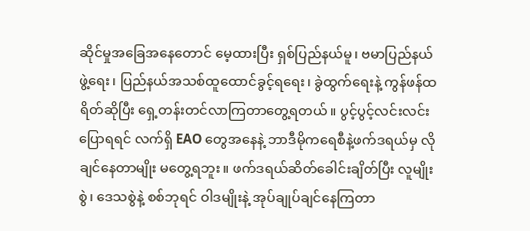ဆိုင်မှုအခြေအနေတောင် မေ့ထားပြီး ရှစ်ပြည်နယ်မူ၊ ဗမာပြည်နယ်ဖွဲ့ရေး၊ ပြည်နယ်အသစ်ထူထောင်ခွင့်ရရေး၊ ခွဲထွက်ရေးနဲ့ ကွန်ဖန်ထရိတ်ဆိုပြီး ရှေ့တန်းတင်လာကြတာတွေ့ရတယ်။ ပွင့်ပွင့်လင်းလင်း ပြောရရင် လက်ရှိ EAO တွေအနေနဲ့ ဘာဒီမိုကရေစီနဲ့ဖက်ဒရယ်မှ လိုချင်နေတာမျိုး မတွေ့ရဘူး။ ဖက်ဒရယ်ဆိတ်ခေါင်းချိတ်ပြီး လူမျိုးစွဲ၊ ဒေသစွဲနဲ့ စစ်ဘုရင် ဝါဒမျိုးနဲ့ အုပ်ချုပ်ချင်နေကြတာ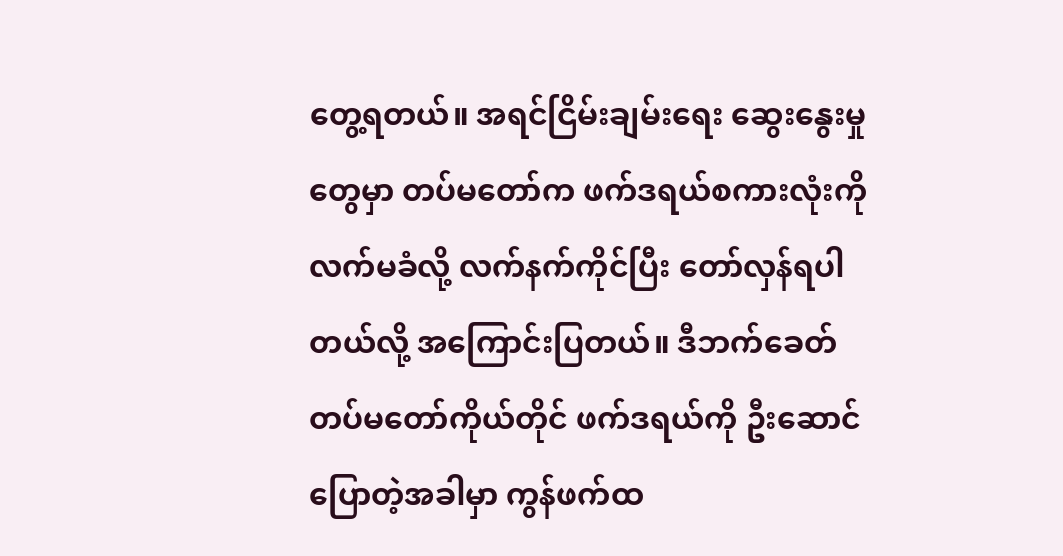တွေ့ရတယ်။ အရင်ငြိမ်းချမ်းရေး ဆွေးနွေးမှု တွေမှာ တပ်မတော်က ဖက်ဒရယ်စကားလုံးကို လက်မခံလို့ လက်နက်ကိုင်ပြီး တော်လှန်ရပါတယ်လို့ အကြောင်းပြတယ်။ ဒီဘက်ခေတ် တပ်မတော်ကိုယ်တိုင် ဖက်ဒရယ်ကို ဦးဆောင်ပြောတဲ့အခါမှာ ကွန်ဖက်ထ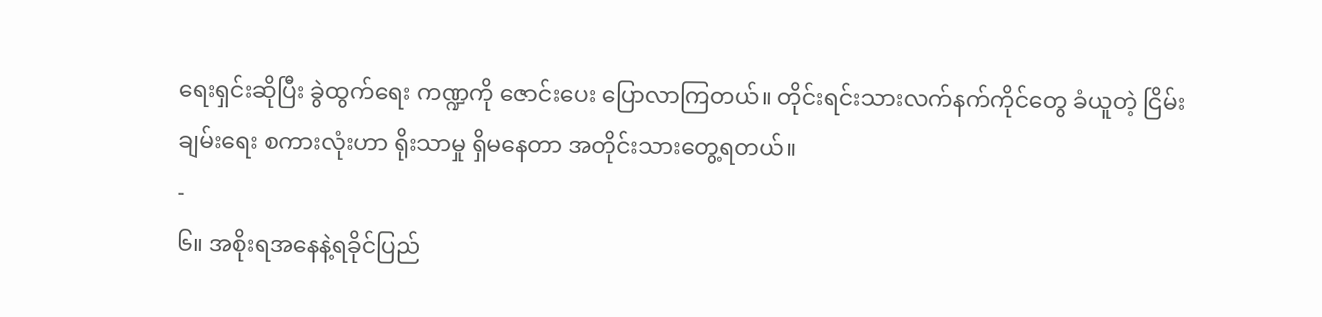ရေးရှင်းဆိုပြီး ခွဲထွက်ရေး ကဏ္ဍကို ဇောင်းပေး ပြောလာကြတယ်။ တိုင်းရင်းသားလက်နက်ကိုင်တွေ ခံယူတဲ့ ငြိမ်းချမ်းရေး စကားလုံးဟာ ရိုးသာမှု ရှိမနေတာ အတိုင်းသားတွေ့ရတယ်။
-
၆။ အစိုးရအနေနဲ့ရခိုင်ပြည်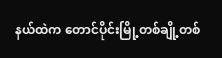နယ်ထဲက တောင်ပိုင်းမြို့တစ်ချို့တစ်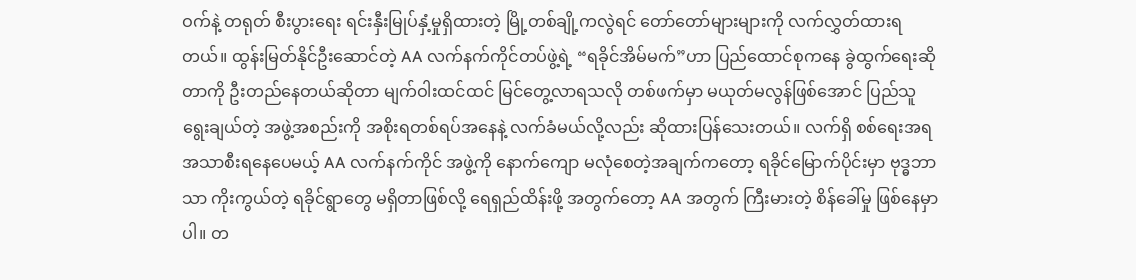ဝက်နဲ့ တရုတ် စီးပွားရေး ရင်းနှီးမြုပ်နှံ့မှုရှိထားတဲ့ မြို့တစ်ချို့ကလွဲရင် တော်တော်များများကို လက်လွှတ်ထားရတယ်။ ထွန်းမြတ်နိုင်ဦးဆောင်တဲ့ AA လက်နက်ကိုင်တပ်ဖွဲ့ရဲ့ “ရခိုင်အိမ်မက်”ဟာ ပြည်ထောင်စုကနေ ခွဲထွက်ရေးဆိုတာကို ဦးတည်နေတယ်ဆိုတာ မျက်ဝါးထင်ထင် မြင်တွေ့လာရသလို တစ်ဖက်မှာ မယုတ်မလွန်ဖြစ်အောင် ပြည်သူရွေးချယ်တဲ့ အဖွဲ့အစည်းကို အစိုးရတစ်ရပ်အနေနဲ့ လက်ခံမယ်လို့လည်း ဆိုထားပြန်သေးတယ်။ လက်ရှိ စစ်ရေးအရ အသာစီးရနေပေမယ့် AA လက်နက်ကိုင် အဖွဲ့ကို နောက်ကျော မလုံစေတဲ့အချက်ကတော့ ရခိုင်မြောက်ပိုင်းမှာ ဗုဒ္ဓဘာသာ ကိုးကွယ်တဲ့ ရခိုင်ရွာတွေ မရှိတာဖြစ်လို့ ရေရှည်ထိန်းဖို့ အတွက်တော့ AA အတွက် ကြီးမားတဲ့ စိန်ခေါ်မှု ဖြစ်နေမှာပါ။ တ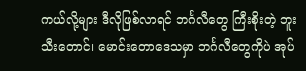ကယ်လို့များ ဒီလိုဖြစ်လာရင် ဘင်္ဂလီတွေ ကြီးစိုးတဲ့ ဘူးသီးတောင်၊ မောင်းတောဒေသမှာ ဘင်္ဂလီတွေကိုပဲ အုပ်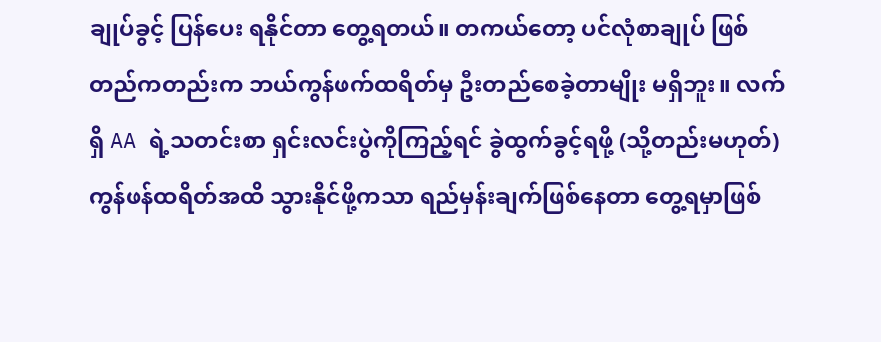ချုပ်ခွင့် ပြန်ပေး ရနိုင်တာ တွေ့ရတယ်။ တကယ်တော့ ပင်လုံစာချုပ် ဖြစ်တည်ကတည်းက ဘယ်ကွန်ဖက်ထရိတ်မှ ဦးတည်စေခဲ့တာမျိုး မရှိဘူး။ လက်ရှိ AA ရဲ့သတင်းစာ ရှင်းလင်းပွဲကိုကြည့်ရင် ခွဲထွက်ခွင့်ရဖို့ (သို့တည်းမဟုတ်) ကွန်ဖန်ထရိတ်အထိ သွားနိုင်ဖို့ကသာ ရည်မှန်းချက်ဖြစ်နေတာ တွေ့ရမှာဖြစ်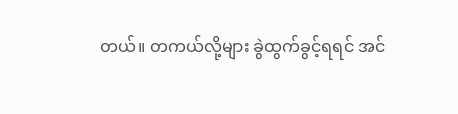တယ်။ တကယ်လို့များ ခွဲထွက်ခွင့်ရရင် အင်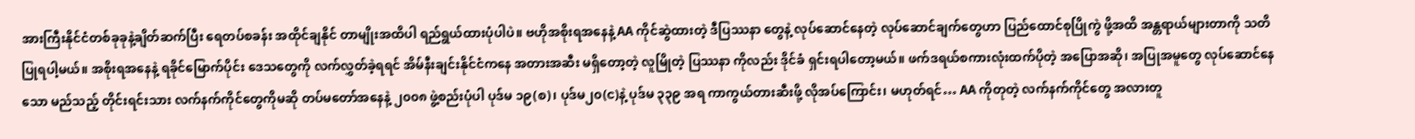အားကြီးနိုင်ငံတစ်ခုခုနဲ့ချိတ်ဆက်ပြီး ရေတပ်စခန်း အထိုင်ချနိုင် တာမျိုးအထိပါ ရည်ရွယ်ထားပုံပါပဲ။ ဗဟိုအစိုးရအနေနဲ့ AA ကိုင်ဆွဲထားတဲ့ ဒီပြဿနာ တွေနဲ့ လုပ်ဆောင်နေတဲ့ လုပ်ဆောင်ချက်တွေဟာ ပြည်ထောင်စုပြိုကွဲ ဖို့အထိ အန္တရာယ်များတာကို သတိပြုရပါ့မယ်။ အစိုးရအနေနဲ့ ရခိုင်မြောက်ပိုင်း ဒေသတွေကို လက်လွှတ်ခဲ့ရရင် အိမ်နီးချင်းနိုင်ငံကနေ အတားအဆီး မရှိတော့တဲ့ လူမြိုတဲ့ ပြဿနာ ကိုလည်း ဒိုင်ခံ ရှင်းရပါတော့မယ်။ ဖက်ဒရယ်စကားလုံးထက်ပိုတဲ့ အပြောအဆို၊ အပြုအမူတွေ လုပ်ဆောင်နေသော မည်သည့် တိုင်းရင်းသား လက်နက်ကိုင်တွေကိုမဆို တပ်မတော်အနေနဲ့ ၂၀၀၈ ဖွဲ့စည်းပုံပါ ပုဒ်မ ၁၉(စ)၊ ပုဒ်မ၂၀(င)နဲ့ ပုဒ်မ ၃၃၉ အရ ကာကွယ်တားဆီးဖို့ လိုအပ်ကြောင်း၊ မဟုတ်ရင်… AA ကိုတုတဲ့ လက်နက်ကိုင်တွေ အလားတူ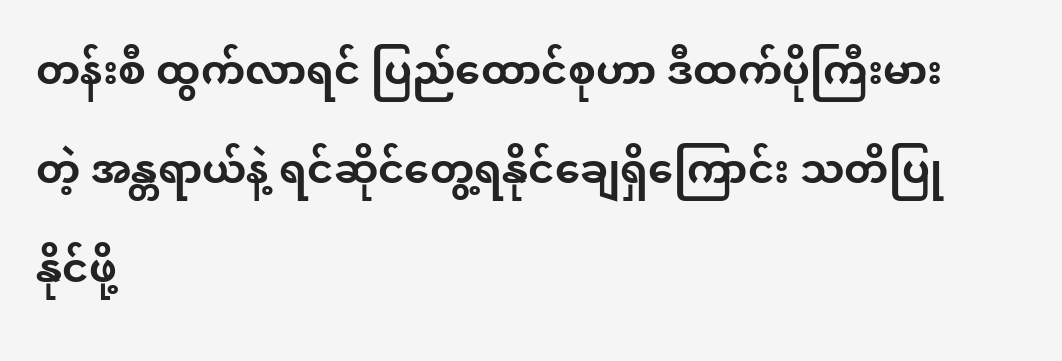တန်းစီ ထွက်လာရင် ပြည်ထောင်စုဟာ ဒီထက်ပိုကြီးမားတဲ့ အန္တရာယ်နဲ့ ရင်ဆိုင်တွေ့ရနိုင်ချေရှိကြောင်း သတိပြုနိုင်ဖို့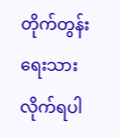တိုက်တွန်းရေးသားလိုက်ရပါ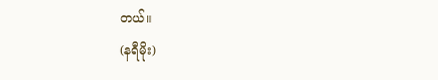တယ်။
(နရီမိုး)